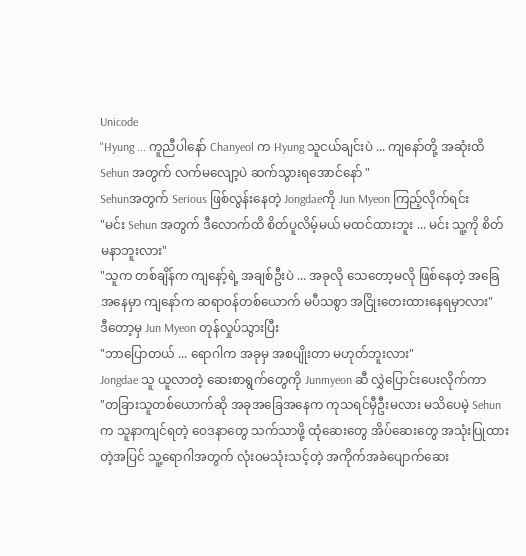Unicode
"Hyung ... ကူညီပါနော် Chanyeol က Hyung သူငယ်ချင်းပဲ ... ကျနော်တို့ အဆုံးထိ Sehun အတွက် လက်မလျော့ပဲ ဆက်သွားရအောင်နော် "
Sehunအတွက် Serious ဖြစ်လွန်းနေတဲ့ Jongdaeကို Jun Myeon ကြည့်လိုက်ရင်း
"မင်း Sehun အတွက် ဒီလောက်ထိ စိတ်ပူလိမ့်မယ် မထင်ထားဘူး ... မင်း သူ့ကို စိတ်မနာဘူးလား"
"သူက တစ်ချိန်က ကျနော့်ရဲ့ အချစ်ဦးပဲ ... အခုလို သေတော့မလို ဖြစ်နေတဲ့ အခြေအနေမှာ ကျနော်က ဆရာ၀န်တစ်ယောက် မပီသစွာ အငြိုးတေးထားနေရမှာလား"
ဒီတော့မှ Jun Myeon တုန်လှုပ်သွားပြီး
"ဘာပြောတယ် ... ရောဂါက အခုမှ အစပျိုးတာ မဟုတ်ဘူးလား"
Jongdae သူ ယူလာတဲ့ ဆေးစာရွက်တွေကို Junmyeon ဆီ လွှဲပြောင်းပေးလိုက်ကာ
"တခြားသူတစ်ယောက်ဆို အခုအခြေအနေက ကုသရင်မှီဦးမလား မသိပေမဲ့ Sehunက သူနာကျင်ရတဲ့ ဝေဒနာတွေ သက်သာဖို့ ထုံဆေးတွေ အိပ်ဆေးတွေ အသုံးပြုထားတဲ့အပြင် သူ့ရောဂါအတွက် လုံး၀မသုံးသင့်တဲ့ အကိုက်အခဲပျောက်ဆေး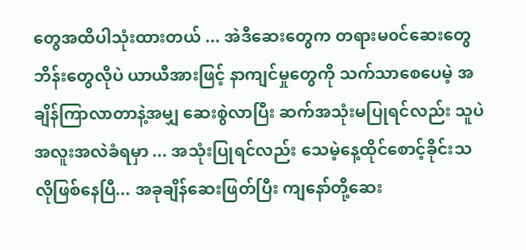တွေအထိပါသုံးထားတယ် ... အဲဒီဆေးတွေက တရားမ၀င်ဆေးတွေ ဘိန်းတွေလိုပဲ ယာယီအားဖြင့် နာကျင်မှုတွေကို သက်သာစေပေမဲ့ အချိန်ကြာလာတာနဲ့အမျှ ဆေးစွဲလာပြီး ဆက်အသုံးမပြုရင်လည်း သူပဲအလူးအလဲခံရမှာ ... အသုံးပြုရင်လည်း သေမဲ့နေ့ထိုင်စောင့်ခိုင်းသလိုဖြစ်နေပြီ... အခုချိန်ဆေးဖြတ်ပြီး ကျနော်တို့ဆေး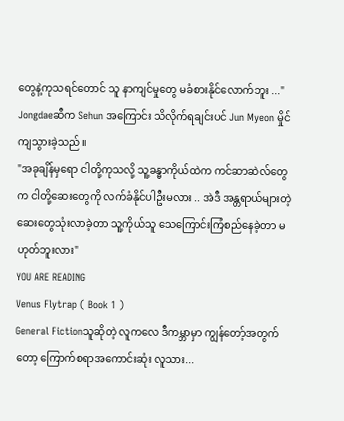တွေနဲ့ကုသရင်တောင် သူ နာကျင်မှုတွေ မခံစားနိုင်လောက်ဘူး ..."
Jongdaeဆီက Sehun အကြောင်း သိလိုက်ရချင်းပင် Jun Myeon မှိုင်ကျသွားခဲ့သည်။
"အခုချိန်မှရော ငါတို့ကုသလို့ သူ့ခန္ဓာကိုယ်ထဲက ကင်ဆာဆဲလ်တွေက ငါတို့ဆေးတွေကို လက်ခံနိုင်ပါဦးမလား .. အဲဒီ အန္တရာယ်များတဲ့ ဆေးတွေသုံးလာခဲ့တာ သူ့ကိုယ်သူ သေကြောင်းကြံစည်နေခဲ့တာ မဟုတ်ဘူးလား"
YOU ARE READING
Venus Flytrap ( Book 1 )
General Fictionသူဆိုတဲ့ လူကလေ ဒီကမ္ဘာမှာ ကျွန်တော့်အတွက်တော့ ကြောက်စရာအကောင်းဆုံး လူသား...